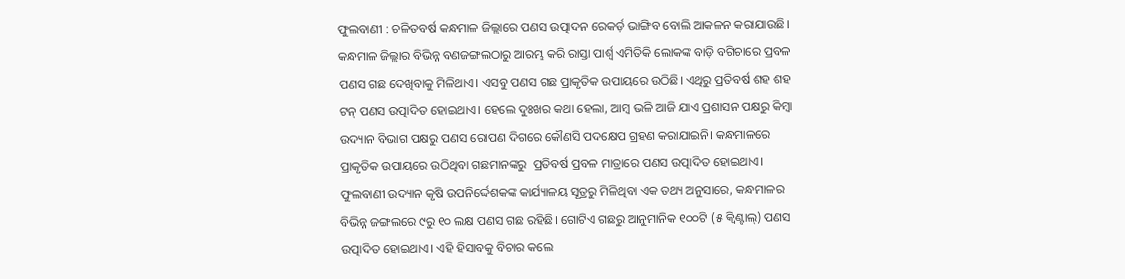ଫୁଲବାଣୀ : ଚଳିତବର୍ଷ କନ୍ଧମାଳ ଜିଲ୍ଲାରେ ପଣସ ଉତ୍ପାଦନ ରେକର୍ଡ଼ ଭାଙ୍ଗିବ ବୋଲି ଆକଳନ କରାଯାଉଛି। କନ୍ଧମାଳ ଜିଲ୍ଲାର ବିଭିନ୍ନ ବଣଜଙ୍ଗଲଠାରୁ ଆରମ୍ଭ କରି ରାସ୍ତା ପାର୍ଶ୍ବ ଏମିତିକି ଲୋକଙ୍କ ବାଡ଼ି ବଗିଚାରେ ପ୍ରବଳ ପଣସ ଗଛ ଦେଖିବାକୁ ମିଳିଥାଏ। ଏସବୁ ପଣସ ଗଛ ପ୍ରାକୃତିକ ଉପାୟରେ ଉଠିଛି। ଏଥିରୁ ପ୍ରତିବର୍ଷ ଶହ ଶହ ଟନ୍‌ ପଣସ ଉତ୍ପାଦିତ ହୋଇଥାଏ। ହେଲେ ଦୁଃଖର କଥା ହେଲା, ଆମ୍ବ ଭଳି ଆଜି ଯାଏ ପ୍ରଶାସନ ପକ୍ଷରୁ କିମ୍ବା ଉଦ୍ୟାନ ବିଭାଗ ପକ୍ଷରୁ ପଣସ ରୋପଣ ଦିଗରେ କୌଣସି ପଦକ୍ଷେପ ଗ୍ରହଣ କରାଯାଇନି। କନ୍ଧମାଳରେ ପ୍ରାକୃତିକ ଉପାୟରେ ଉଠିଥିବା ଗଛମାନଙ୍କରୁ  ପ୍ରତିବର୍ଷ ପ୍ରବଳ ମାତ୍ରାରେ ପଣସ ଉତ୍ପାଦିତ ହୋଇଥାଏ।
ଫୁଲବାଣୀ ଉଦ୍ୟାନ କୃଷି ଉପନିର୍ଦ୍ଦେଶକଙ୍କ କାର୍ଯ୍ୟାଳୟ ସୂତ୍ରରୁ ମିଳିଥିବା ଏକ ତଥ୍ୟ ଅନୁସାରେ, କନ୍ଧମାଳର ବିଭିନ୍ନ ଜଙ୍ଗଲରେ ୯ରୁ ୧୦ ଲକ୍ଷ ପଣସ ଗଛ ରହିଛି। ଗୋଟିଏ ଗଛରୁ ଆନୁମାନିକ ୧୦୦ଟି (୫ କ୍ବିଣ୍ଟାଲ୍) ପଣସ ଉତ୍ପାଦିତ ହୋଇଥାଏ। ଏହି ହିସାବକୁ ବିଚାର କଲେ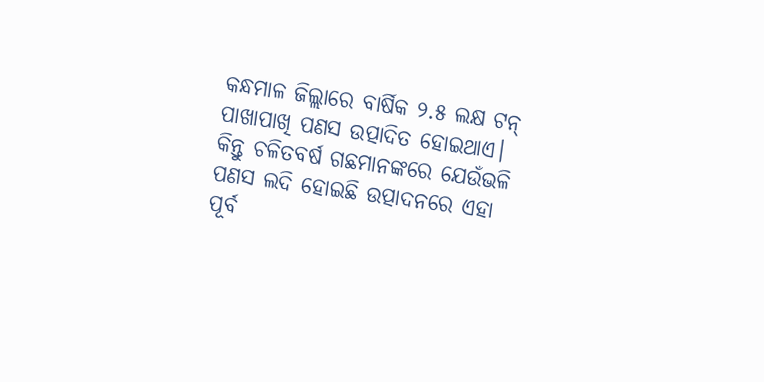କନ୍ଧମାଳ ଜିଲ୍ଲାରେ ବାର୍ଷିକ ୨.୫ ଲକ୍ଷ ଟନ୍‌ ପାଖାପାଖି ପଣସ ଉତ୍ପାଦିତ ହୋଇଥାଏ। କିନ୍ତୁ ଚଳିତବର୍ଷ ଗଛମାନଙ୍କରେ ଯେଉଁଭଳି ପଣସ ଲଦି ହୋଇଛି ଉତ୍ପାଦନରେ ଏହା ପୂର୍ବ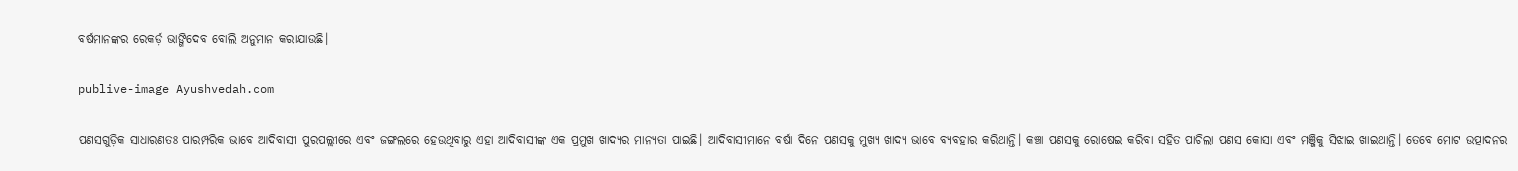ବର୍ଷମାନଙ୍କର ରେକର୍ଡ଼ ଭାଙ୍ଗିଦେବ ବୋଲି ଅନୁମାନ କରାଯାଉଛି।

publive-image Ayushvedah.com

ପଣସଗୁଡ଼ିକ ସାଧାରଣତଃ ପାରମ୍ପରିକ ଭାବେ ଆଦିବାସୀ ପୁରପଲ୍ଲୀରେ ଏବଂ ଜଙ୍ଗଲରେ ହେଉଥିବାରୁ ଏହା ଆଦିବାସୀଙ୍କ ଏକ ପ୍ରମୁଖ ଖାଦ୍ୟର ମାନ୍ୟତା ପାଇଛି। ଆଦିବାସୀମାନେ ବର୍ଷା ଦିନେ ପଣସକୁ ମୁଖ୍ୟ ଖାଦ୍ୟ ଭାବେ ବ୍ୟବହାର କରିଥାନ୍ତି। କଞ୍ଚା ପଣସକୁ ରୋଷେଇ କରିବା ସହିତ ପାଚିଲା ପଣସ କୋସା ଏବଂ ମଞ୍ଜିକୁ ସିଝାଇ ଖାଇଥାନ୍ତି। ତେବେ ମୋଟ ଉତ୍ପାଦନର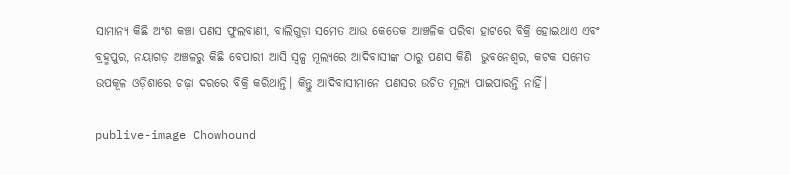ସାମାନ୍ୟ କିଛି ଅଂଶ କଞ୍ଚା ପଣସ ଫୁଲବାଣୀ, ବାଲିଗୁଡ଼ା ସମେତ ଆଉ କେତେକ ଆଞ୍ଚଳିକ ପରିବା ହାଟରେ ବିକ୍ରି ହୋଇଥାଏ ଏବଂ ବ୍ରହ୍ମପୁର, ନୟାଗଡ଼ ଅଞ୍ଚଳରୁ କିଛି ବେପାରୀ ଆସି ସ୍ବଳ୍ପ ମୂଲ୍ୟରେ ଆଦିବାସୀଙ୍କ ଠାରୁ ପଣସ କିଣି  ଭୁବନେଶ୍ବର, କଟକ ସମେତ ଉପକୂଳ ଓଡ଼ିଶାରେ ଚଢ଼ା ଦରରେ ବିକ୍ରି କରିଥାନ୍ତି। କିନ୍ତୁ ଆଦିବାସୀମାନେ ପଣସର ଉଚିତ ମୂଲ୍ୟ ପାଇପାରନ୍ତି ନାହିଁ।

publive-image Chowhound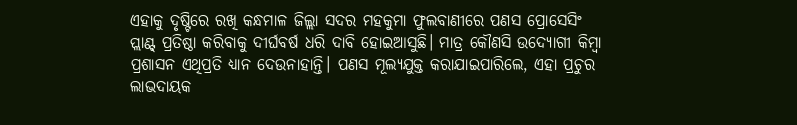ଏହାକୁ ଦୃଷ୍ଟିରେ ରଖି କନ୍ଧମାଳ ଜିଲ୍ଲା ସଦର ମହକୁମା ଫୁଲବାଣୀରେ ପଣସ ପ୍ରୋସେସିଂ ପ୍ଲାଣ୍ଟ୍ ପ୍ରତିଷ୍ଠା କରିବାକୁ ଦୀର୍ଘବର୍ଷ ଧରି ଦାବି ହୋଇଆସୁଛି। ମାତ୍ର କୌଣସି ଉଦ୍ୟୋଗୀ କିମ୍ବା ପ୍ରଶାସନ ଏଥିପ୍ରତି ଧ୍ୟାନ ଦେଉନାହାନ୍ତି। ପଣସ ମୂଲ୍ୟଯୁକ୍ତ କରାଯାଇପାରିଲେ, ଏହା ପ୍ରଚୁର ଲାଭଦାୟକ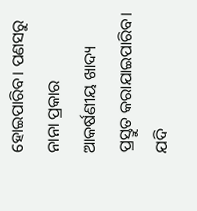ହୋଇପାରିବ। ପଣସରୁ ନାନା ପ୍ରକାର ଆକର୍ଷଣୀୟ ଖାଦ୍ୟ ପ୍ରସ୍ତୁତ କରାଯାଇପାରିବ। ଯଦି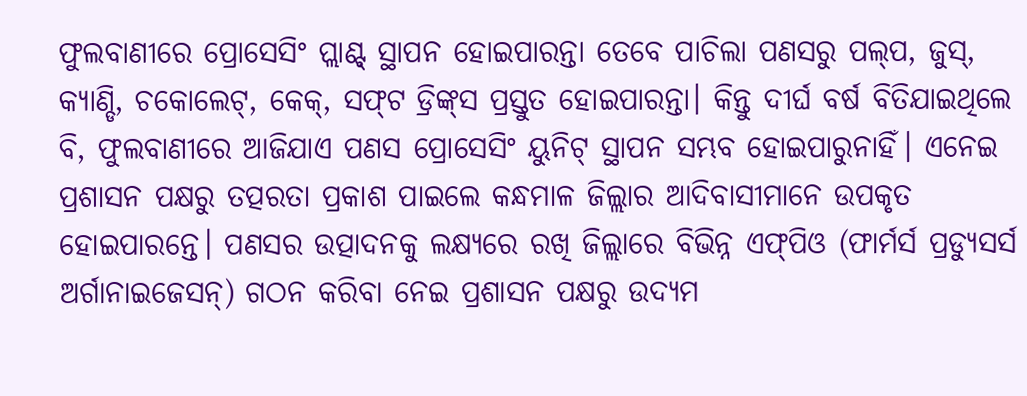ଫୁଲବାଣୀରେ ପ୍ରୋସେସିଂ ପ୍ଲାଣ୍ଟ୍ ସ୍ଥାପନ ହୋଇପାରନ୍ତା ତେବେ ପାଚିଲା ପଣସରୁ ପଲ୍‌ପ, ଜୁସ୍‌, କ୍ୟାଣ୍ଡି, ଚକୋଲେଟ୍‌, କେକ୍‌, ସଫ୍‌ଟ ଡ୍ରିଙ୍କ୍‌ସ ପ୍ରସ୍ତୁତ ହୋଇପାରନ୍ତା। କିନ୍ତୁ ଦୀର୍ଘ ବର୍ଷ ବିତିଯାଇଥିଲେ ବି, ଫୁଲବାଣୀରେ ଆଜିଯାଏ ପଣସ ପ୍ରୋସେସିଂ ୟୁନିଟ୍‌ ସ୍ଥାପନ ସମ୍ଭବ ହୋଇପାରୁନାହିଁ। ଏନେଇ ପ୍ରଶାସନ ପକ୍ଷରୁ ତତ୍ପରତା ପ୍ରକାଶ ପାଇଲେ କନ୍ଧମାଳ ଜିଲ୍ଲାର ଆଦିବାସୀମାନେ ଉପକୃତ ହୋଇପାରନ୍ତେ। ପଣସର ଉତ୍ପାଦନକୁ ଲକ୍ଷ୍ୟରେ ରଖି ଜିଲ୍ଲାରେ ବିଭିନ୍ନ ଏଫ୍‌ପିଓ (ଫାର୍ମର୍ସ ପ୍ରଡ୍ୟୁସର୍ସ ଅର୍ଗାନାଇଜେସନ୍) ଗଠନ କରିବା ନେଇ ପ୍ରଶାସନ ପକ୍ଷରୁ ଉଦ୍ୟମ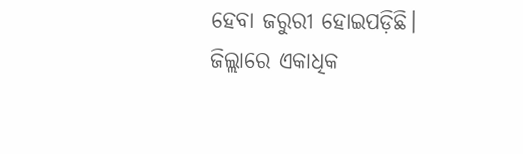ହେବା ଜରୁରୀ ହୋଇପଡ଼ିଛି। ଜିଲ୍ଲାରେ ଏକାଧିକ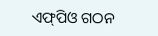ଏଫ୍‌ପିଓ ଗଠନ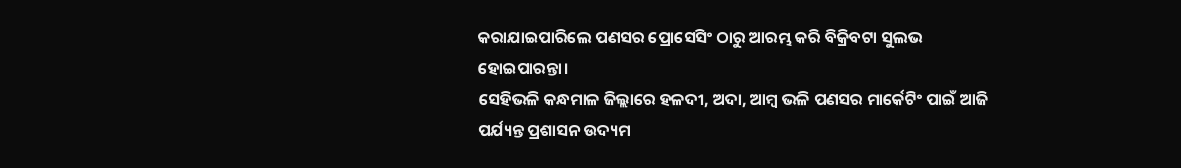କରାଯାଇପାରିଲେ ପଣସର ପ୍ରୋସେସିଂ ଠାରୁ ଆରମ୍ଭ କରି ବିକ୍ରିବଟା ସୁଲଭ ହୋଇପାରନ୍ତା।
ସେହିଭଳି କନ୍ଧମାଳ ଜିଲ୍ଲାରେ ହଳଦୀ, ଅଦା, ଆମ୍ବ ଭଳି ପଣସର ମାର୍କେଟିଂ ପାଇଁ ଆଜି ପର୍ଯ୍ୟନ୍ତ ପ୍ରଶାସନ ଉଦ୍ୟମ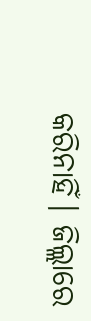କରିନାହିଁ। ଜିଲ୍ଲାରେ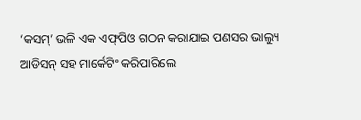‘କସମ୍’ ଭଳି ଏକ ଏଫ୍‌ପିଓ ଗଠନ କରାଯାଇ ପଣସର ଭାଲ୍ୟୁ ଆଡିସନ୍ ସହ ମାର୍କେଟିଂ କରିପାରିଲେ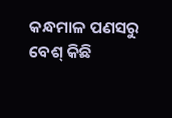କନ୍ଧମାଳ ପଣସରୁ ବେଶ୍ କିଛି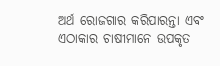ଅର୍ଥ ରୋଜଗାର କରିପାରନ୍ତା ଏବଂ ଏଠାକାର ଚାଷୀମାନେ ଉପକୃତ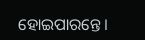ହୋଇପାରନ୍ତେ।